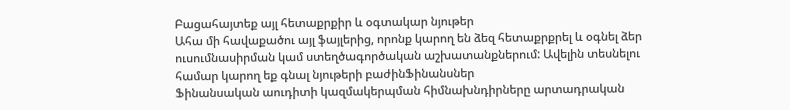Բացահայտեք այլ հետաքրքիր և օգտակար նյութեր
Ահա մի հավաքածու այլ ֆայլերից, որոնք կարող են ձեզ հետաքրքրել և օգնել ձեր ուսումնասիրման կամ ստեղծագործական աշխատանքներում: Ավելին տեսնելու համար կարող եք գնալ նյութերի բաժինՖինանսներ
Ֆինանսական աուդիտի կազմակերպման հիմնախնդիրները արտադրական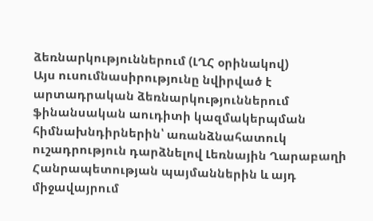ձեռնարկություններում (ԼՂՀ օրինակով)
Այս ուսումնասիրությունը նվիրված է արտադրական ձեռնարկություններում ֆինանսական աուդիտի կազմակերպման հիմնախնդիրներին՝ առանձնահատուկ ուշադրություն դարձնելով Լեռնային Ղարաբաղի Հանրապետության պայմաններին և այդ միջավայրում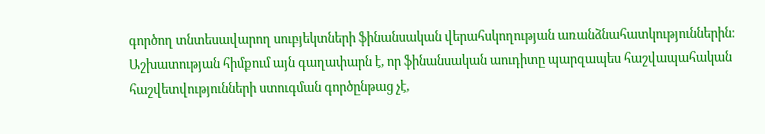գործող տնտեսավարող սուբյեկտների ֆինանսական վերահսկողության առանձնահատկություններին։ Աշխատության հիմքում այն գաղափարն է, որ ֆինանսական աուդիտը պարզապես հաշվապահական հաշվետվությունների ստուգման գործընթաց չէ,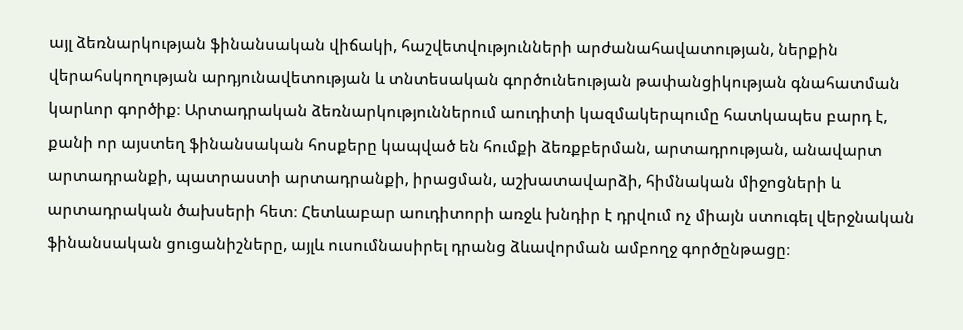այլ ձեռնարկության ֆինանսական վիճակի, հաշվետվությունների արժանահավատության, ներքին վերահսկողության արդյունավետության և տնտեսական գործունեության թափանցիկության գնահատման կարևոր գործիք։ Արտադրական ձեռնարկություններում աուդիտի կազմակերպումը հատկապես բարդ է, քանի որ այստեղ ֆինանսական հոսքերը կապված են հումքի ձեռքբերման, արտադրության, անավարտ արտադրանքի, պատրաստի արտադրանքի, իրացման, աշխատավարձի, հիմնական միջոցների և արտադրական ծախսերի հետ։ Հետևաբար աուդիտորի առջև խնդիր է դրվում ոչ միայն ստուգել վերջնական ֆինանսական ցուցանիշները, այլև ուսումնասիրել դրանց ձևավորման ամբողջ գործընթացը։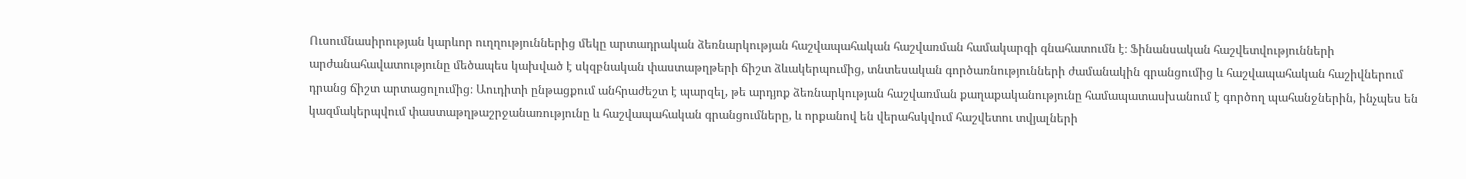Ուսումնասիրության կարևոր ուղղություններից մեկը արտադրական ձեռնարկության հաշվապահական հաշվառման համակարգի գնահատումն է։ Ֆինանսական հաշվետվությունների արժանահավատությունը մեծապես կախված է սկզբնական փաստաթղթերի ճիշտ ձևակերպումից, տնտեսական գործառնությունների ժամանակին գրանցումից և հաշվապահական հաշիվներում դրանց ճիշտ արտացոլումից։ Աուդիտի ընթացքում անհրաժեշտ է պարզել, թե արդյոք ձեռնարկության հաշվառման քաղաքականությունը համապատասխանում է գործող պահանջներին, ինչպես են կազմակերպվում փաստաթղթաշրջանառությունը և հաշվապահական գրանցումները, և որքանով են վերահսկվում հաշվետու տվյալների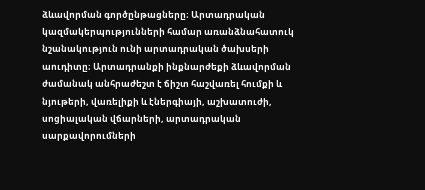ձևավորման գործընթացները։ Արտադրական կազմակերպությունների համար առանձնահատուկ նշանակություն ունի արտադրական ծախսերի աուդիտը։ Արտադրանքի ինքնարժեքի ձևավորման ժամանակ անհրաժեշտ է ճիշտ հաշվառել հումքի և նյութերի, վառելիքի և էներգիայի, աշխատուժի, սոցիալական վճարների, արտադրական սարքավորումների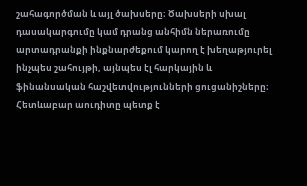շահագործման և այլ ծախսերը։ Ծախսերի սխալ դասակարգումը կամ դրանց անհիմն ներառումը արտադրանքի ինքնարժեքում կարող է խեղաթյուրել ինչպես շահույթի, այնպես էլ հարկային և ֆինանսական հաշվետվությունների ցուցանիշները։ Հետևաբար աուդիտը պետք է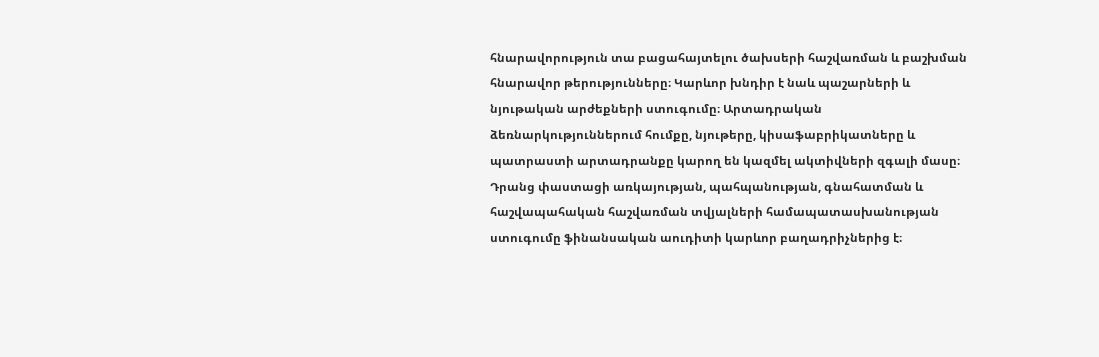հնարավորություն տա բացահայտելու ծախսերի հաշվառման և բաշխման հնարավոր թերությունները։ Կարևոր խնդիր է նաև պաշարների և նյութական արժեքների ստուգումը։ Արտադրական ձեռնարկություններում հումքը, նյութերը, կիսաֆաբրիկատները և պատրաստի արտադրանքը կարող են կազմել ակտիվների զգալի մասը։ Դրանց փաստացի առկայության, պահպանության, գնահատման և հաշվապահական հաշվառման տվյալների համապատասխանության ստուգումը ֆինանսական աուդիտի կարևոր բաղադրիչներից է։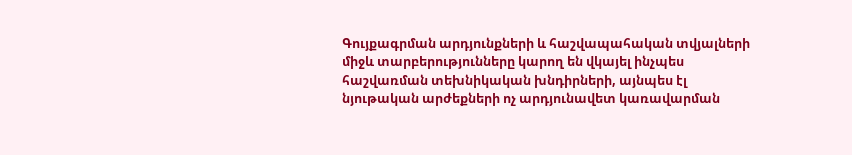Գույքագրման արդյունքների և հաշվապահական տվյալների միջև տարբերությունները կարող են վկայել ինչպես հաշվառման տեխնիկական խնդիրների, այնպես էլ նյութական արժեքների ոչ արդյունավետ կառավարման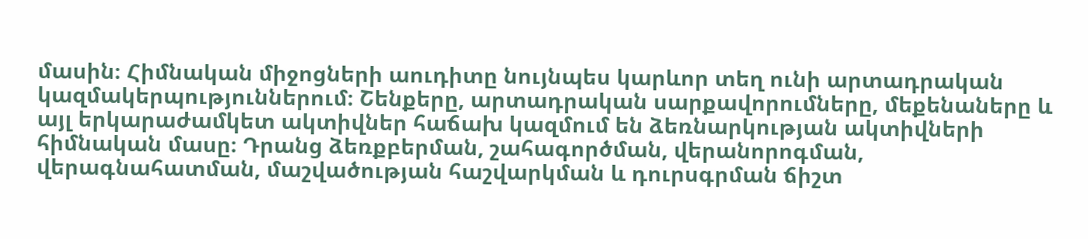մասին։ Հիմնական միջոցների աուդիտը նույնպես կարևոր տեղ ունի արտադրական կազմակերպություններում։ Շենքերը, արտադրական սարքավորումները, մեքենաները և այլ երկարաժամկետ ակտիվներ հաճախ կազմում են ձեռնարկության ակտիվների հիմնական մասը։ Դրանց ձեռքբերման, շահագործման, վերանորոգման, վերագնահատման, մաշվածության հաշվարկման և դուրսգրման ճիշտ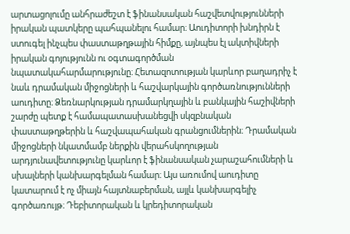արտացոլումը անհրաժեշտ է ֆինանսական հաշվետվությունների իրական պատկերը պահպանելու համար։ Աուդիտորի խնդիրն է ստուգել ինչպես փաստաթղթային հիմքը, այնպես էլ ակտիվների իրական գոյությունն ու օգտագործման նպատակահարմարությունը։ Հետազոտության կարևոր բաղադրիչ է նաև դրամական միջոցների և հաշվարկային գործառնությունների աուդիտը։ Ձեռնարկության դրամարկղային և բանկային հաշիվների շարժը պետք է համապատասխանեցվի սկզբնական փաստաթղթերին և հաշվապահական գրանցումներին։ Դրամական միջոցների նկատմամբ ներքին վերահսկողության արդյունավետությունը կարևոր է ֆինանսական չարաշահումների և սխալների կանխարգելման համար։ Այս առումով աուդիտը կատարում է ոչ միայն հայտնաբերման, այլև կանխարգելիչ գործառույթ։ Դեբիտորական և կրեդիտորական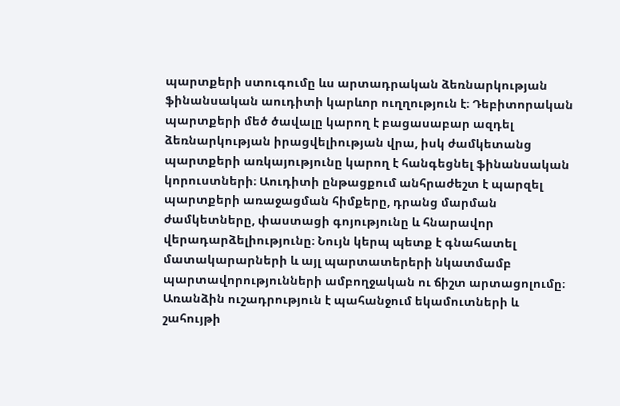պարտքերի ստուգումը ևս արտադրական ձեռնարկության ֆինանսական աուդիտի կարևոր ուղղություն է։ Դեբիտորական պարտքերի մեծ ծավալը կարող է բացասաբար ազդել ձեռնարկության իրացվելիության վրա, իսկ ժամկետանց պարտքերի առկայությունը կարող է հանգեցնել ֆինանսական կորուստների։ Աուդիտի ընթացքում անհրաժեշտ է պարզել պարտքերի առաջացման հիմքերը, դրանց մարման ժամկետները, փաստացի գոյությունը և հնարավոր վերադարձելիությունը։ Նույն կերպ պետք է գնահատել մատակարարների և այլ պարտատերերի նկատմամբ պարտավորությունների ամբողջական ու ճիշտ արտացոլումը։ Առանձին ուշադրություն է պահանջում եկամուտների և շահույթի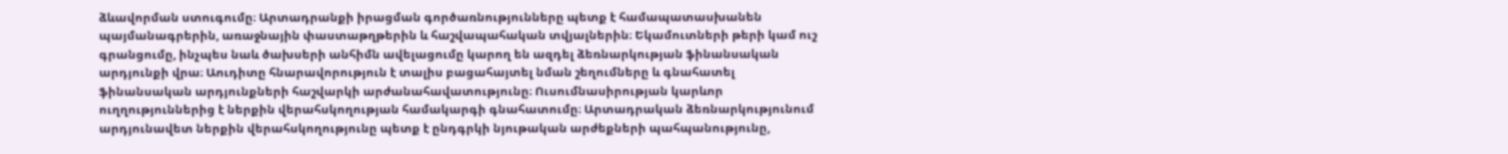ձևավորման ստուգումը։ Արտադրանքի իրացման գործառնությունները պետք է համապատասխանեն պայմանագրերին, առաջնային փաստաթղթերին և հաշվապահական տվյալներին։ Եկամուտների թերի կամ ուշ գրանցումը, ինչպես նաև ծախսերի անհիմն ավելացումը կարող են ազդել ձեռնարկության ֆինանսական արդյունքի վրա։ Աուդիտը հնարավորություն է տալիս բացահայտել նման շեղումները և գնահատել ֆինանսական արդյունքների հաշվարկի արժանահավատությունը։ Ուսումնասիրության կարևոր ուղղություններից է ներքին վերահսկողության համակարգի գնահատումը։ Արտադրական ձեռնարկությունում արդյունավետ ներքին վերահսկողությունը պետք է ընդգրկի նյութական արժեքների պահպանությունը,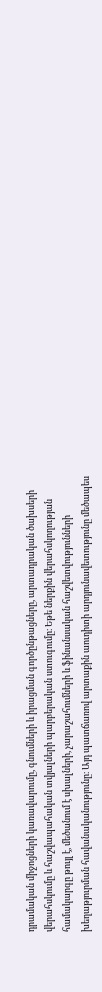դրամական միջոցների կառավարումը, գնումների և իրացման գործընթացները, արտադրական ծախսերի վերահսկումը և հաշվապահական տվյալների պարբերական ստուգումը։ Եթե ներքին վերահսկողության համակարգը թույլ է, մեծանում է սխալների, չարաշահումների և ֆինանսական հաշվետվությունների խեղաթյուրման հավանականությունը։ Այդ պատճառով արտաքին աուդիտի արդյունավետությունը մեծապես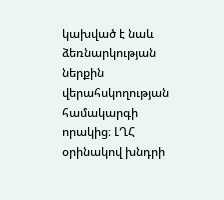կախված է նաև ձեռնարկության ներքին վերահսկողության համակարգի որակից։ ԼՂՀ օրինակով խնդրի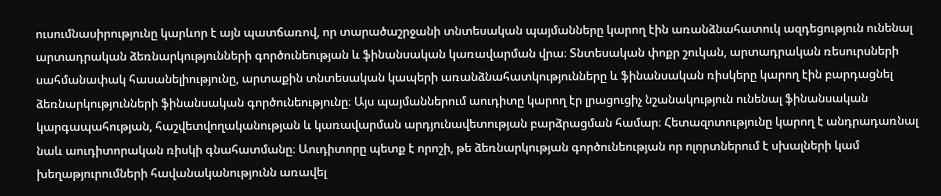ուսումնասիրությունը կարևոր է այն պատճառով, որ տարածաշրջանի տնտեսական պայմանները կարող էին առանձնահատուկ ազդեցություն ունենալ արտադրական ձեռնարկությունների գործունեության և ֆինանսական կառավարման վրա։ Տնտեսական փոքր շուկան, արտադրական ռեսուրսների սահմանափակ հասանելիությունը, արտաքին տնտեսական կապերի առանձնահատկությունները և ֆինանսական ռիսկերը կարող էին բարդացնել ձեռնարկությունների ֆինանսական գործունեությունը։ Այս պայմաններում աուդիտը կարող էր լրացուցիչ նշանակություն ունենալ ֆինանսական կարգապահության, հաշվետվողականության և կառավարման արդյունավետության բարձրացման համար։ Հետազոտությունը կարող է անդրադառնալ նաև աուդիտորական ռիսկի գնահատմանը։ Աուդիտորը պետք է որոշի, թե ձեռնարկության գործունեության որ ոլորտներում է սխալների կամ խեղաթյուրումների հավանականությունն առավել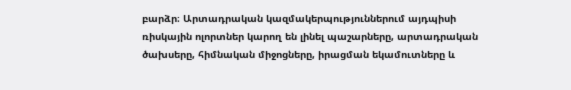բարձր։ Արտադրական կազմակերպություններում այդպիսի ռիսկային ոլորտներ կարող են լինել պաշարները, արտադրական ծախսերը, հիմնական միջոցները, իրացման եկամուտները և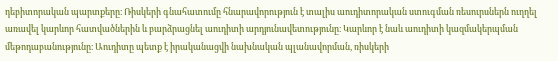դեբիտորական պարտքերը։ Ռիսկերի գնահատումը հնարավորություն է տալիս աուդիտորական ստուգման ռեսուրսներն ուղղել առավել կարևոր հատվածներին և բարձրացնել աուդիտի արդյունավետությունը։ Կարևոր է նաև աուդիտի կազմակերպման մեթոդաբանությունը։ Աուդիտը պետք է իրականացվի նախնական պլանավորման, ռիսկերի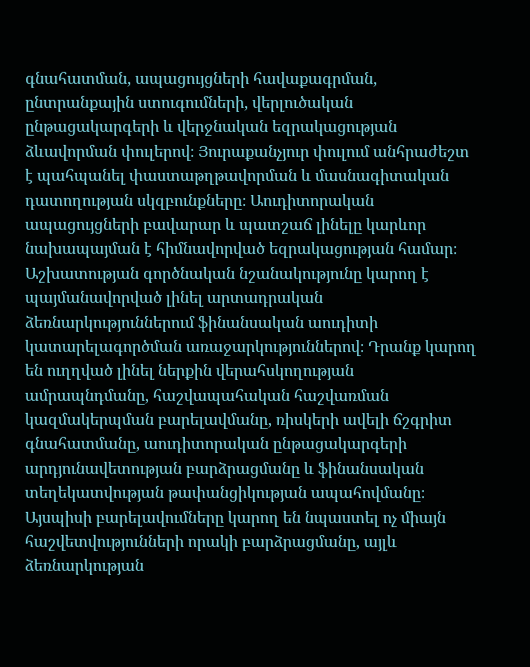գնահատման, ապացույցների հավաքագրման, ընտրանքային ստուգումների, վերլուծական ընթացակարգերի և վերջնական եզրակացության ձևավորման փուլերով։ Յուրաքանչյուր փուլում անհրաժեշտ է պահպանել փաստաթղթավորման և մասնագիտական դատողության սկզբունքները։ Աուդիտորական ապացույցների բավարար և պատշաճ լինելը կարևոր նախապայման է հիմնավորված եզրակացության համար։ Աշխատության գործնական նշանակությունը կարող է պայմանավորված լինել արտադրական ձեռնարկություններում ֆինանսական աուդիտի կատարելագործման առաջարկություններով։ Դրանք կարող են ուղղված լինել ներքին վերահսկողության ամրապնդմանը, հաշվապահական հաշվառման կազմակերպման բարելավմանը, ռիսկերի ավելի ճշգրիտ գնահատմանը, աուդիտորական ընթացակարգերի արդյունավետության բարձրացմանը և ֆինանսական տեղեկատվության թափանցիկության ապահովմանը։ Այսպիսի բարելավումները կարող են նպաստել ոչ միայն հաշվետվությունների որակի բարձրացմանը, այլև ձեռնարկության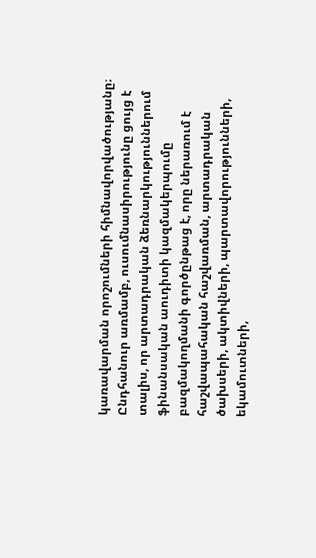կառավարման որոշումների հիմնավորվածությանը։ Ընդհանուր առմամբ, ուսումնասիրությունը ցույց է տալիս, որ արտադրական ձեռնարկություններում ֆինանսական աուդիտի կազմակերպումը բազմակողմանի գործընթաց է, որը ներառում է հաշվապահական հաշվառման, արտադրական ծախսերի, ակտիվների, պարտավորությունների, եկամուտների,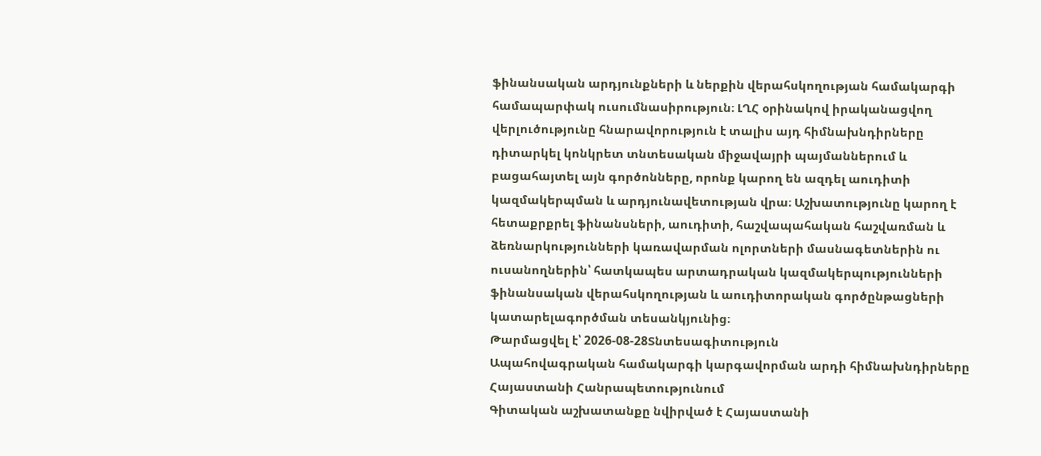ֆինանսական արդյունքների և ներքին վերահսկողության համակարգի համապարփակ ուսումնասիրություն։ ԼՂՀ օրինակով իրականացվող վերլուծությունը հնարավորություն է տալիս այդ հիմնախնդիրները դիտարկել կոնկրետ տնտեսական միջավայրի պայմաններում և բացահայտել այն գործոնները, որոնք կարող են ազդել աուդիտի կազմակերպման և արդյունավետության վրա։ Աշխատությունը կարող է հետաքրքրել ֆինանսների, աուդիտի, հաշվապահական հաշվառման և ձեռնարկությունների կառավարման ոլորտների մասնագետներին ու ուսանողներին՝ հատկապես արտադրական կազմակերպությունների ֆինանսական վերահսկողության և աուդիտորական գործընթացների կատարելագործման տեսանկյունից։
Թարմացվել է՝ 2026-08-28Տնտեսագիտություն
Ապահովագրական համակարգի կարգավորման արդի հիմնախնդիրները Հայաստանի Հանրապետությունում
Գիտական աշխատանքը նվիրված է Հայաստանի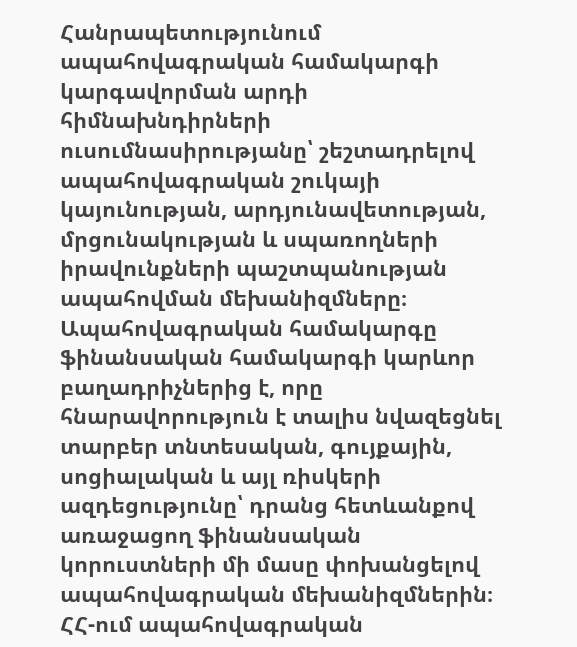Հանրապետությունում ապահովագրական համակարգի կարգավորման արդի հիմնախնդիրների ուսումնասիրությանը՝ շեշտադրելով ապահովագրական շուկայի կայունության, արդյունավետության, մրցունակության և սպառողների իրավունքների պաշտպանության ապահովման մեխանիզմները։ Ապահովագրական համակարգը ֆինանսական համակարգի կարևոր բաղադրիչներից է, որը հնարավորություն է տալիս նվազեցնել տարբեր տնտեսական, գույքային, սոցիալական և այլ ռիսկերի ազդեցությունը՝ դրանց հետևանքով առաջացող ֆինանսական կորուստների մի մասը փոխանցելով ապահովագրական մեխանիզմներին։ ՀՀ-ում ապահովագրական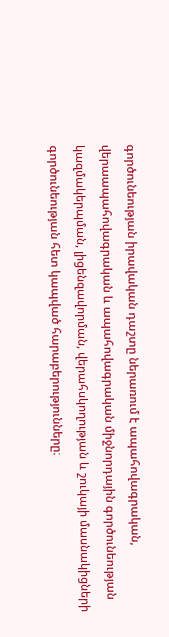գործունեության իրավական դաշտը ներառում է ապահովագրական, վերաապահովագրական և ապահովագրական միջնորդային գործունեության կազմակերպման, լիցենզավորման, վերահսկողության և շուկայի մասնակիցների գործունեության հետ կապված հարաբերությունները։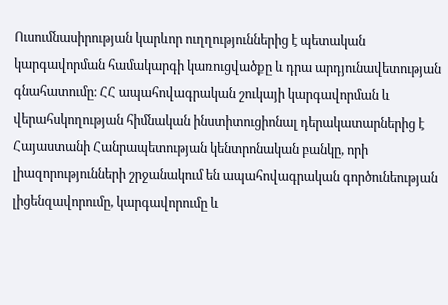Ուսումնասիրության կարևոր ուղղություններից է պետական կարգավորման համակարգի կառուցվածքը և դրա արդյունավետության գնահատումը։ ՀՀ ապահովագրական շուկայի կարգավորման և վերահսկողության հիմնական ինստիտուցիոնալ դերակատարներից է Հայաստանի Հանրապետության կենտրոնական բանկը, որի լիազորությունների շրջանակում են ապահովագրական գործունեության լիցենզավորումը, կարգավորումը և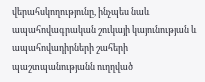վերահսկողությունը, ինչպես նաև ապահովագրական շուկայի կայունության և ապահովադիրների շահերի պաշտպանությանն ուղղված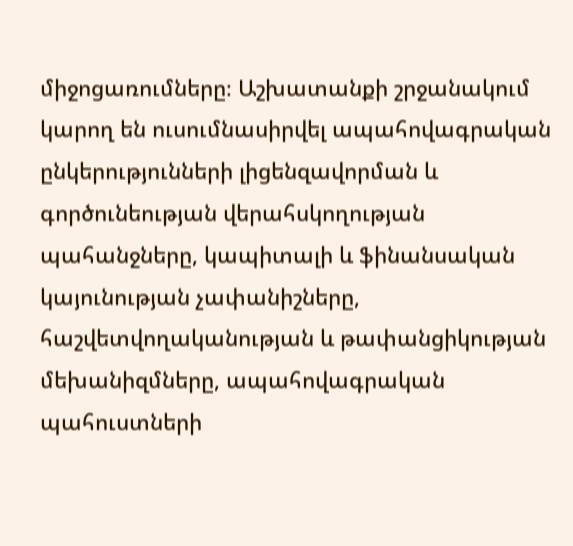միջոցառումները։ Աշխատանքի շրջանակում կարող են ուսումնասիրվել ապահովագրական ընկերությունների լիցենզավորման և գործունեության վերահսկողության պահանջները, կապիտալի և ֆինանսական կայունության չափանիշները, հաշվետվողականության և թափանցիկության մեխանիզմները, ապահովագրական պահուստների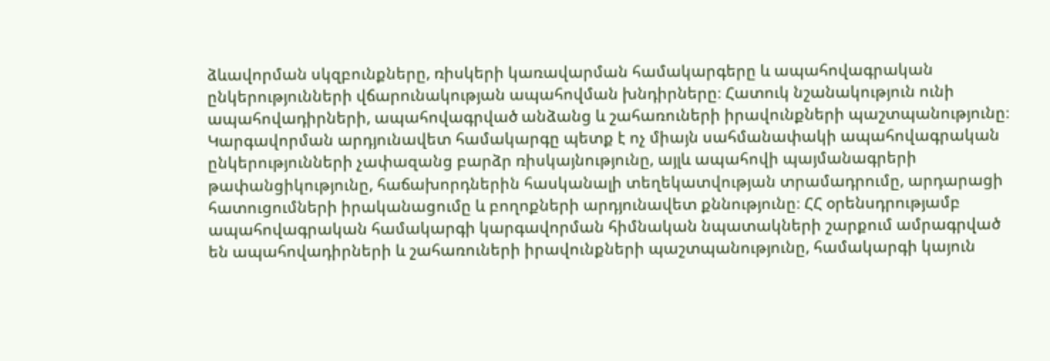ձևավորման սկզբունքները, ռիսկերի կառավարման համակարգերը և ապահովագրական ընկերությունների վճարունակության ապահովման խնդիրները։ Հատուկ նշանակություն ունի ապահովադիրների, ապահովագրված անձանց և շահառուների իրավունքների պաշտպանությունը։ Կարգավորման արդյունավետ համակարգը պետք է ոչ միայն սահմանափակի ապահովագրական ընկերությունների չափազանց բարձր ռիսկայնությունը, այլև ապահովի պայմանագրերի թափանցիկությունը, հաճախորդներին հասկանալի տեղեկատվության տրամադրումը, արդարացի հատուցումների իրականացումը և բողոքների արդյունավետ քննությունը։ ՀՀ օրենսդրությամբ ապահովագրական համակարգի կարգավորման հիմնական նպատակների շարքում ամրագրված են ապահովադիրների և շահառուների իրավունքների պաշտպանությունը, համակարգի կայուն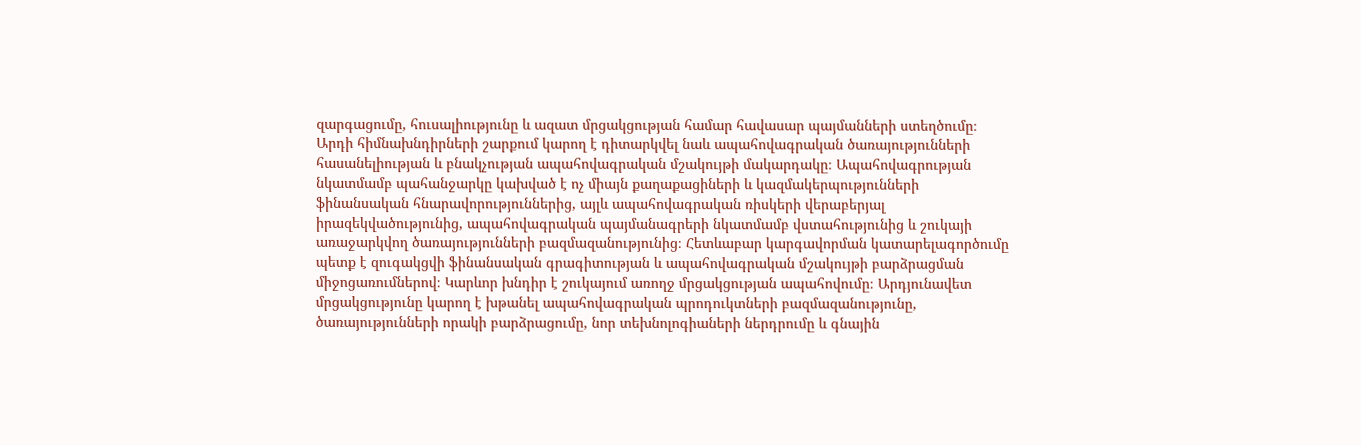զարգացումը, հուսալիությունը և ազատ մրցակցության համար հավասար պայմանների ստեղծումը։ Արդի հիմնախնդիրների շարքում կարող է դիտարկվել նաև ապահովագրական ծառայությունների հասանելիության և բնակչության ապահովագրական մշակույթի մակարդակը։ Ապահովագրության նկատմամբ պահանջարկը կախված է ոչ միայն քաղաքացիների և կազմակերպությունների ֆինանսական հնարավորություններից, այլև ապահովագրական ռիսկերի վերաբերյալ իրազեկվածությունից, ապահովագրական պայմանագրերի նկատմամբ վստահությունից և շուկայի առաջարկվող ծառայությունների բազմազանությունից։ Հետևաբար կարգավորման կատարելագործումը պետք է զուգակցվի ֆինանսական գրագիտության և ապահովագրական մշակույթի բարձրացման միջոցառումներով։ Կարևոր խնդիր է շուկայում առողջ մրցակցության ապահովումը։ Արդյունավետ մրցակցությունը կարող է խթանել ապահովագրական պրոդուկտների բազմազանությունը, ծառայությունների որակի բարձրացումը, նոր տեխնոլոգիաների ներդրումը և գնային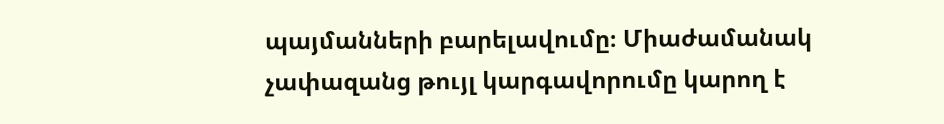պայմանների բարելավումը։ Միաժամանակ չափազանց թույլ կարգավորումը կարող է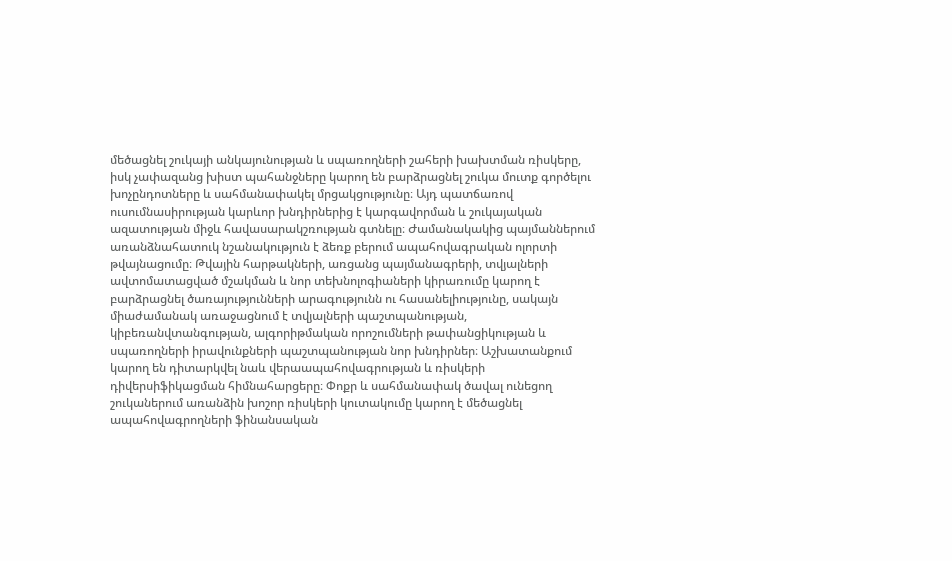մեծացնել շուկայի անկայունության և սպառողների շահերի խախտման ռիսկերը, իսկ չափազանց խիստ պահանջները կարող են բարձրացնել շուկա մուտք գործելու խոչընդոտները և սահմանափակել մրցակցությունը։ Այդ պատճառով ուսումնասիրության կարևոր խնդիրներից է կարգավորման և շուկայական ազատության միջև հավասարակշռության գտնելը։ Ժամանակակից պայմաններում առանձնահատուկ նշանակություն է ձեռք բերում ապահովագրական ոլորտի թվայնացումը։ Թվային հարթակների, առցանց պայմանագրերի, տվյալների ավտոմատացված մշակման և նոր տեխնոլոգիաների կիրառումը կարող է բարձրացնել ծառայությունների արագությունն ու հասանելիությունը, սակայն միաժամանակ առաջացնում է տվյալների պաշտպանության, կիբեռանվտանգության, ալգորիթմական որոշումների թափանցիկության և սպառողների իրավունքների պաշտպանության նոր խնդիրներ։ Աշխատանքում կարող են դիտարկվել նաև վերաապահովագրության և ռիսկերի դիվերսիֆիկացման հիմնահարցերը։ Փոքր և սահմանափակ ծավալ ունեցող շուկաներում առանձին խոշոր ռիսկերի կուտակումը կարող է մեծացնել ապահովագրողների ֆինանսական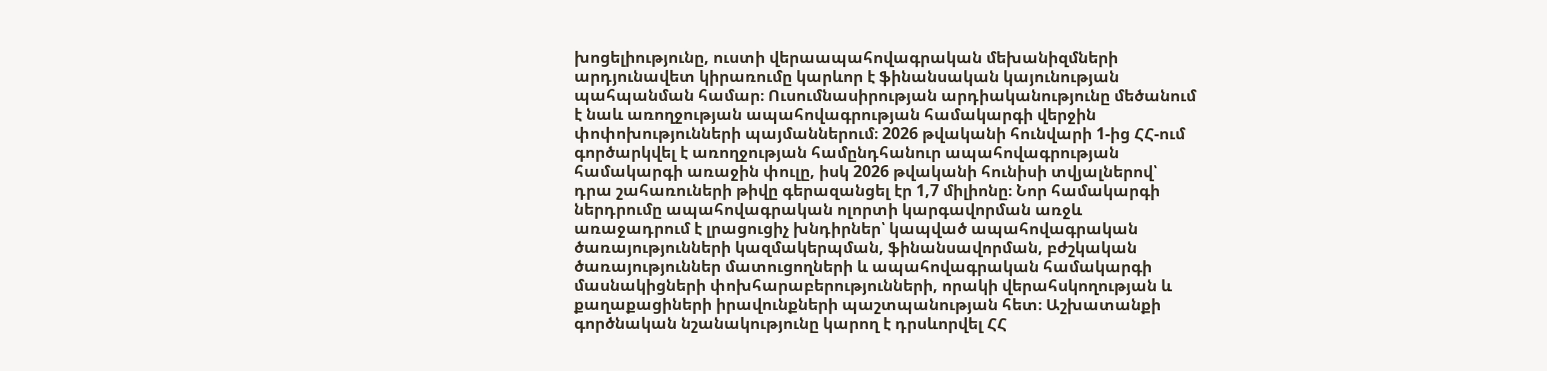խոցելիությունը, ուստի վերաապահովագրական մեխանիզմների արդյունավետ կիրառումը կարևոր է ֆինանսական կայունության պահպանման համար։ Ուսումնասիրության արդիականությունը մեծանում է նաև առողջության ապահովագրության համակարգի վերջին փոփոխությունների պայմաններում։ 2026 թվականի հունվարի 1-ից ՀՀ-ում գործարկվել է առողջության համընդհանուր ապահովագրության համակարգի առաջին փուլը, իսկ 2026 թվականի հունիսի տվյալներով՝ դրա շահառուների թիվը գերազանցել էր 1,7 միլիոնը։ Նոր համակարգի ներդրումը ապահովագրական ոլորտի կարգավորման առջև առաջադրում է լրացուցիչ խնդիրներ՝ կապված ապահովագրական ծառայությունների կազմակերպման, ֆինանսավորման, բժշկական ծառայություններ մատուցողների և ապահովագրական համակարգի մասնակիցների փոխհարաբերությունների, որակի վերահսկողության և քաղաքացիների իրավունքների պաշտպանության հետ։ Աշխատանքի գործնական նշանակությունը կարող է դրսևորվել ՀՀ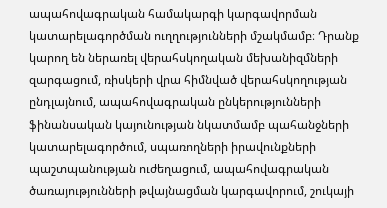ապահովագրական համակարգի կարգավորման կատարելագործման ուղղությունների մշակմամբ։ Դրանք կարող են ներառել վերահսկողական մեխանիզմների զարգացում, ռիսկերի վրա հիմնված վերահսկողության ընդլայնում, ապահովագրական ընկերությունների ֆինանսական կայունության նկատմամբ պահանջների կատարելագործում, սպառողների իրավունքների պաշտպանության ուժեղացում, ապահովագրական ծառայությունների թվայնացման կարգավորում, շուկայի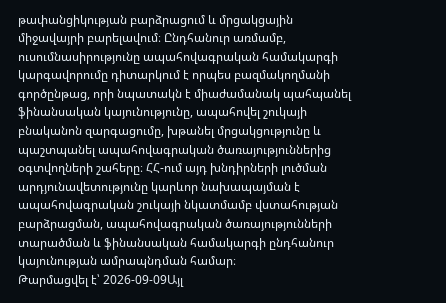թափանցիկության բարձրացում և մրցակցային միջավայրի բարելավում։ Ընդհանուր առմամբ, ուսումնասիրությունը ապահովագրական համակարգի կարգավորումը դիտարկում է որպես բազմակողմանի գործընթաց, որի նպատակն է միաժամանակ պահպանել ֆինանսական կայունությունը, ապահովել շուկայի բնականոն զարգացումը, խթանել մրցակցությունը և պաշտպանել ապահովագրական ծառայություններից օգտվողների շահերը։ ՀՀ-ում այդ խնդիրների լուծման արդյունավետությունը կարևոր նախապայման է ապահովագրական շուկայի նկատմամբ վստահության բարձրացման, ապահովագրական ծառայությունների տարածման և ֆինանսական համակարգի ընդհանուր կայունության ամրապնդման համար։
Թարմացվել է՝ 2026-09-09Այլ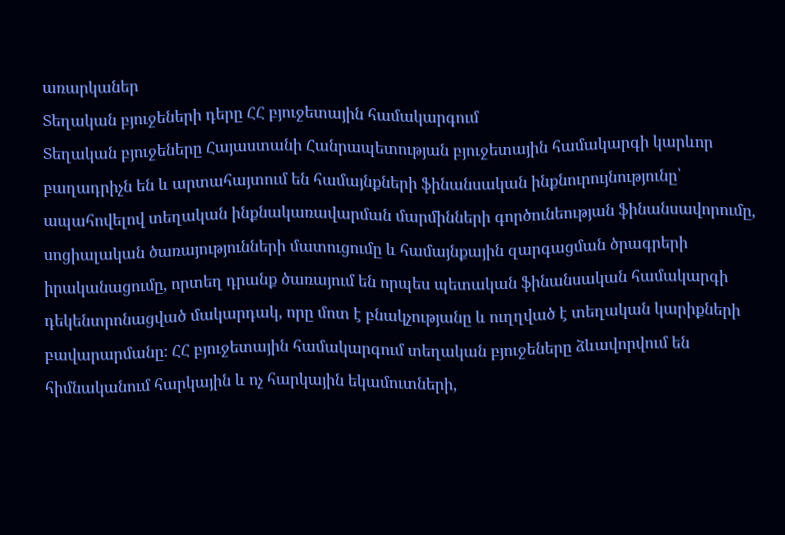առարկաներ
Տեղական բյուջեների դերը ՀՀ բյուջետային համակարգում
Տեղական բյուջեները Հայաստանի Հանրապետության բյուջետային համակարգի կարևոր բաղադրիչն են և արտահայտում են համայնքների ֆինանսական ինքնուրույնությունը՝ ապահովելով տեղական ինքնակառավարման մարմինների գործունեության ֆինանսավորումը, սոցիալական ծառայությունների մատուցումը և համայնքային զարգացման ծրագրերի իրականացումը, որտեղ դրանք ծառայում են որպես պետական ֆինանսական համակարգի դեկենտրոնացված մակարդակ, որը մոտ է բնակչությանը և ուղղված է տեղական կարիքների բավարարմանը։ ՀՀ բյուջետային համակարգում տեղական բյուջեները ձևավորվում են հիմնականում հարկային և ոչ հարկային եկամուտների,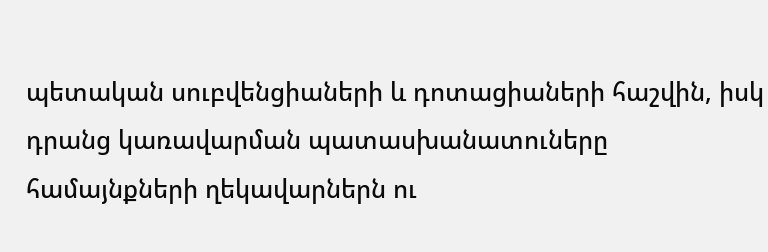պետական սուբվենցիաների և դոտացիաների հաշվին, իսկ դրանց կառավարման պատասխանատուները համայնքների ղեկավարներն ու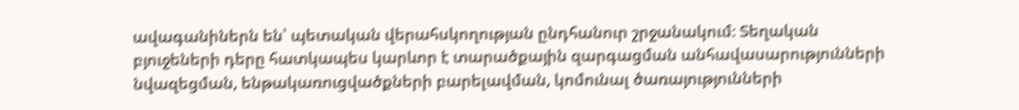ավագանիներն են՝ պետական վերահսկողության ընդհանուր շրջանակում։ Տեղական բյուջեների դերը հատկապես կարևոր է տարածքային զարգացման անհավասարությունների նվազեցման, ենթակառուցվածքների բարելավման, կոմունալ ծառայությունների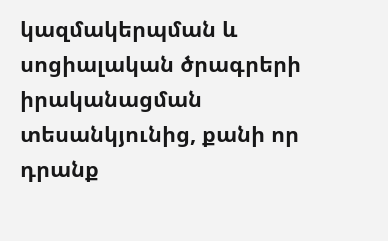կազմակերպման և սոցիալական ծրագրերի իրականացման տեսանկյունից, քանի որ դրանք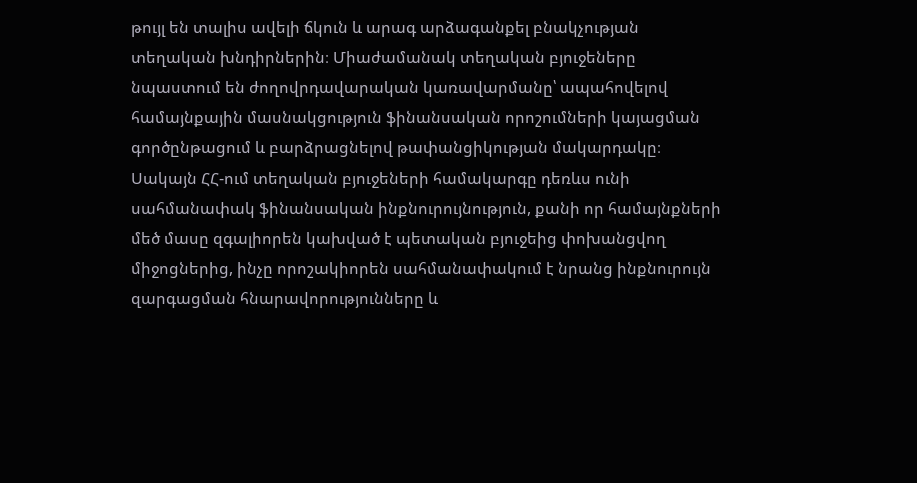թույլ են տալիս ավելի ճկուն և արագ արձագանքել բնակչության տեղական խնդիրներին։ Միաժամանակ տեղական բյուջեները նպաստում են ժողովրդավարական կառավարմանը՝ ապահովելով համայնքային մասնակցություն ֆինանսական որոշումների կայացման գործընթացում և բարձրացնելով թափանցիկության մակարդակը։ Սակայն ՀՀ-ում տեղական բյուջեների համակարգը դեռևս ունի սահմանափակ ֆինանսական ինքնուրույնություն, քանի որ համայնքների մեծ մասը զգալիորեն կախված է պետական բյուջեից փոխանցվող միջոցներից, ինչը որոշակիորեն սահմանափակում է նրանց ինքնուրույն զարգացման հնարավորությունները և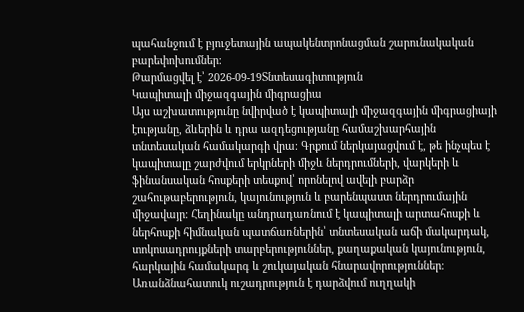պահանջում է բյուջետային ապակենտրոնացման շարունակական բարեփոխումներ։
Թարմացվել է՝ 2026-09-19Տնտեսագիտություն
Կապիտալի միջազգային միգրացիա
Այս աշխատությունը նվիրված է կապիտալի միջազգային միգրացիայի էությանը, ձևերին և դրա ազդեցությանը համաշխարհային տնտեսական համակարգի վրա։ Գրքում ներկայացվում է, թե ինչպես է կապիտալը շարժվում երկրների միջև ներդրումների, վարկերի և ֆինանսական հոսքերի տեսքով՝ որոնելով ավելի բարձր շահութաբերություն, կայունություն և բարենպաստ ներդրումային միջավայր։ Հեղինակը անդրադառնում է կապիտալի արտահոսքի և ներհոսքի հիմնական պատճառներին՝ տնտեսական աճի մակարդակ, տոկոսադրույքների տարբերություններ, քաղաքական կայունություն, հարկային համակարգ և շուկայական հնարավորություններ։ Առանձնահատուկ ուշադրություն է դարձվում ուղղակի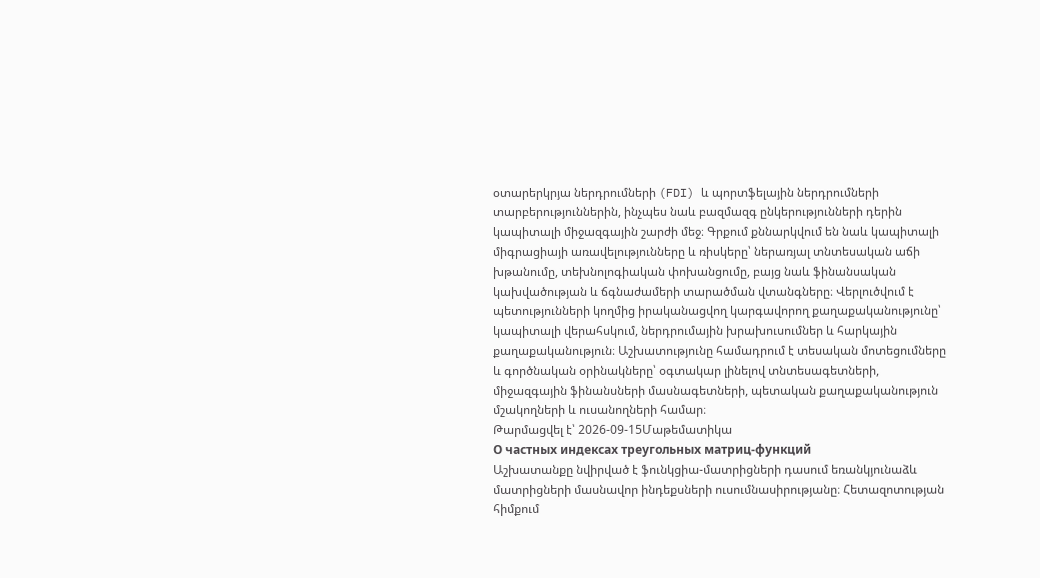օտարերկրյա ներդրումների (FDI) և պորտֆելային ներդրումների տարբերություններին, ինչպես նաև բազմազգ ընկերությունների դերին կապիտալի միջազգային շարժի մեջ։ Գրքում քննարկվում են նաև կապիտալի միգրացիայի առավելությունները և ռիսկերը՝ ներառյալ տնտեսական աճի խթանումը, տեխնոլոգիական փոխանցումը, բայց նաև ֆինանսական կախվածության և ճգնաժամերի տարածման վտանգները։ Վերլուծվում է պետությունների կողմից իրականացվող կարգավորող քաղաքականությունը՝ կապիտալի վերահսկում, ներդրումային խրախուսումներ և հարկային քաղաքականություն։ Աշխատությունը համադրում է տեսական մոտեցումները և գործնական օրինակները՝ օգտակար լինելով տնտեսագետների, միջազգային ֆինանսների մասնագետների, պետական քաղաքականություն մշակողների և ուսանողների համար։
Թարմացվել է՝ 2026-09-15Մաթեմատիկա
О частных индексах треугольных матриц-функций
Աշխատանքը նվիրված է ֆունկցիա-մատրիցների դասում եռանկյունաձև մատրիցների մասնավոր ինդեքսների ուսումնասիրությանը։ Հետազոտության հիմքում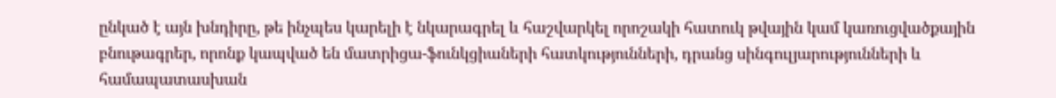ընկած է այն խնդիրը, թե ինչպես կարելի է նկարագրել և հաշվարկել որոշակի հատուկ թվային կամ կառուցվածքային բնութագրեր, որոնք կապված են մատրիցա-ֆունկցիաների հատկությունների, դրանց սինգուլյարությունների և համապատասխան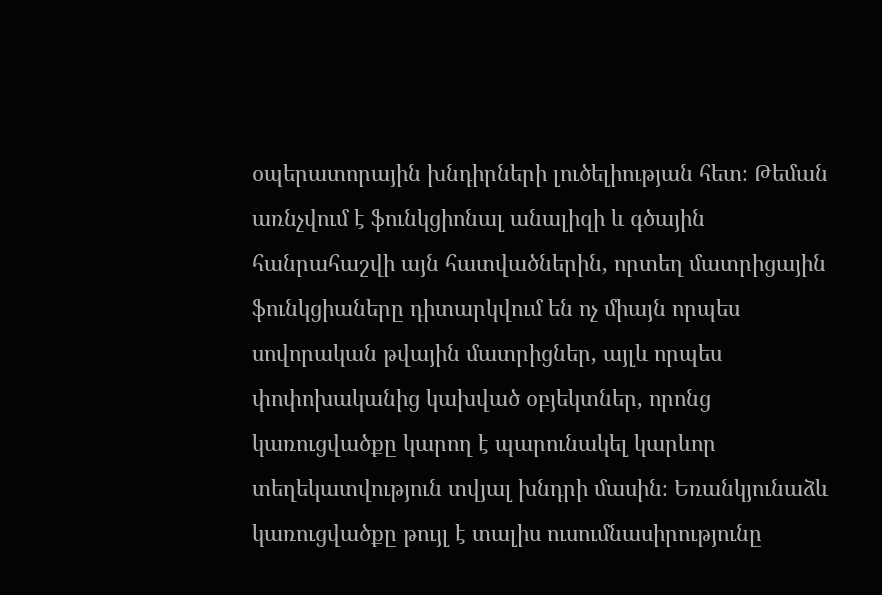օպերատորային խնդիրների լուծելիության հետ։ Թեման առնչվում է ֆունկցիոնալ անալիզի և գծային հանրահաշվի այն հատվածներին, որտեղ մատրիցային ֆունկցիաները դիտարկվում են ոչ միայն որպես սովորական թվային մատրիցներ, այլև որպես փոփոխականից կախված օբյեկտներ, որոնց կառուցվածքը կարող է պարունակել կարևոր տեղեկատվություն տվյալ խնդրի մասին։ Եռանկյունաձև կառուցվածքը թույլ է տալիս ուսումնասիրությունը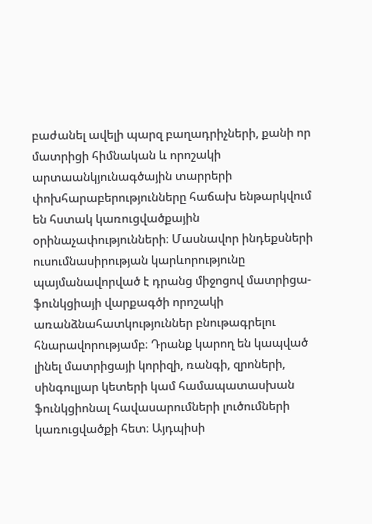բաժանել ավելի պարզ բաղադրիչների, քանի որ մատրիցի հիմնական և որոշակի արտաանկյունագծային տարրերի փոխհարաբերությունները հաճախ ենթարկվում են հստակ կառուցվածքային օրինաչափությունների։ Մասնավոր ինդեքսների ուսումնասիրության կարևորությունը պայմանավորված է դրանց միջոցով մատրիցա-ֆունկցիայի վարքագծի որոշակի առանձնահատկություններ բնութագրելու հնարավորությամբ։ Դրանք կարող են կապված լինել մատրիցայի կորիզի, ռանգի, զրոների, սինգուլյար կետերի կամ համապատասխան ֆունկցիոնալ հավասարումների լուծումների կառուցվածքի հետ։ Այդպիսի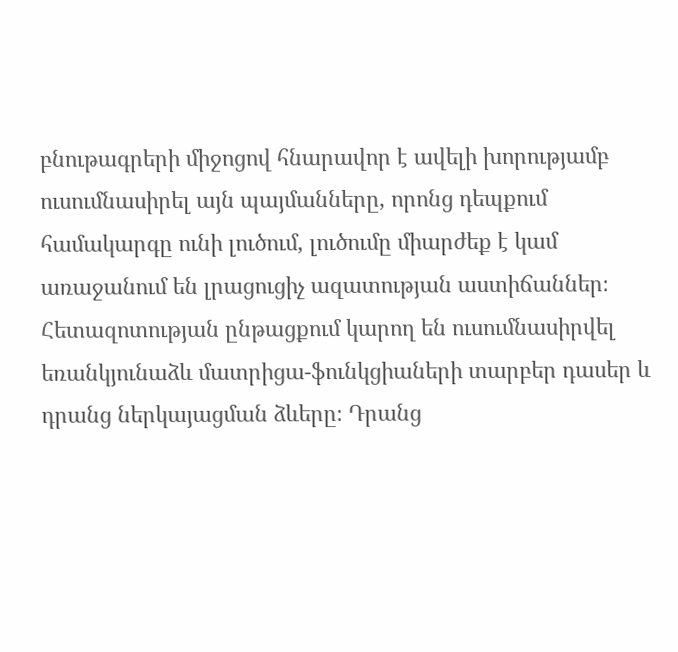բնութագրերի միջոցով հնարավոր է ավելի խորությամբ ուսումնասիրել այն պայմանները, որոնց դեպքում համակարգը ունի լուծում, լուծումը միարժեք է կամ առաջանում են լրացուցիչ ազատության աստիճաններ։ Հետազոտության ընթացքում կարող են ուսումնասիրվել եռանկյունաձև մատրիցա-ֆունկցիաների տարբեր դասեր և դրանց ներկայացման ձևերը։ Դրանց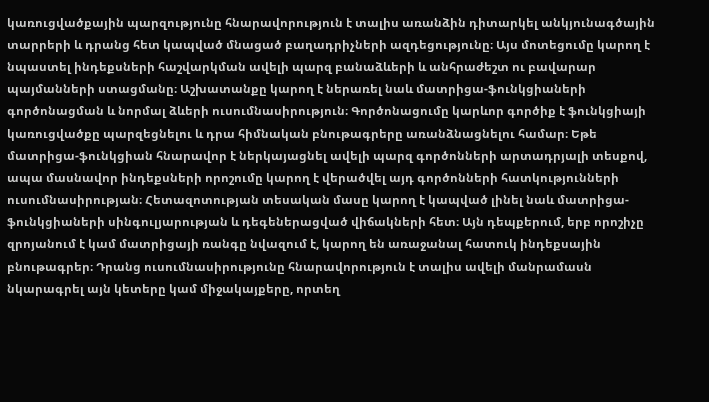կառուցվածքային պարզությունը հնարավորություն է տալիս առանձին դիտարկել անկյունագծային տարրերի և դրանց հետ կապված մնացած բաղադրիչների ազդեցությունը։ Այս մոտեցումը կարող է նպաստել ինդեքսների հաշվարկման ավելի պարզ բանաձևերի և անհրաժեշտ ու բավարար պայմանների ստացմանը։ Աշխատանքը կարող է ներառել նաև մատրիցա-ֆունկցիաների գործոնացման և նորմալ ձևերի ուսումնասիրություն։ Գործոնացումը կարևոր գործիք է ֆունկցիայի կառուցվածքը պարզեցնելու և դրա հիմնական բնութագրերը առանձնացնելու համար։ Եթե մատրիցա-ֆունկցիան հնարավոր է ներկայացնել ավելի պարզ գործոնների արտադրյալի տեսքով, ապա մասնավոր ինդեքսների որոշումը կարող է վերածվել այդ գործոնների հատկությունների ուսումնասիրության։ Հետազոտության տեսական մասը կարող է կապված լինել նաև մատրիցա-ֆունկցիաների սինգուլյարության և դեգեներացված վիճակների հետ։ Այն դեպքերում, երբ որոշիչը զրոյանում է կամ մատրիցայի ռանգը նվազում է, կարող են առաջանալ հատուկ ինդեքսային բնութագրեր։ Դրանց ուսումնասիրությունը հնարավորություն է տալիս ավելի մանրամասն նկարագրել այն կետերը կամ միջակայքերը, որտեղ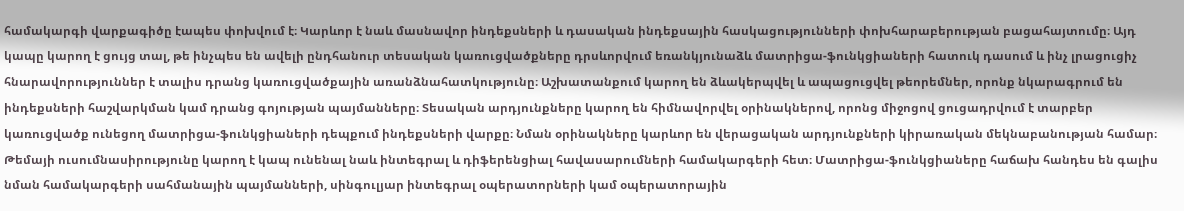համակարգի վարքագիծը էապես փոխվում է։ Կարևոր է նաև մասնավոր ինդեքսների և դասական ինդեքսային հասկացությունների փոխհարաբերության բացահայտումը։ Այդ կապը կարող է ցույց տալ, թե ինչպես են ավելի ընդհանուր տեսական կառուցվածքները դրսևորվում եռանկյունաձև մատրիցա-ֆունկցիաների հատուկ դասում և ինչ լրացուցիչ հնարավորություններ է տալիս դրանց կառուցվածքային առանձնահատկությունը։ Աշխատանքում կարող են ձևակերպվել և ապացուցվել թեորեմներ, որոնք նկարագրում են ինդեքսների հաշվարկման կամ դրանց գոյության պայմանները։ Տեսական արդյունքները կարող են հիմնավորվել օրինակներով, որոնց միջոցով ցուցադրվում է տարբեր կառուցվածք ունեցող մատրիցա-ֆունկցիաների դեպքում ինդեքսների վարքը։ Նման օրինակները կարևոր են վերացական արդյունքների կիրառական մեկնաբանության համար։ Թեմայի ուսումնասիրությունը կարող է կապ ունենալ նաև ինտեգրալ և դիֆերենցիալ հավասարումների համակարգերի հետ։ Մատրիցա-ֆունկցիաները հաճախ հանդես են գալիս նման համակարգերի սահմանային պայմանների, սինգուլյար ինտեգրալ օպերատորների կամ օպերատորային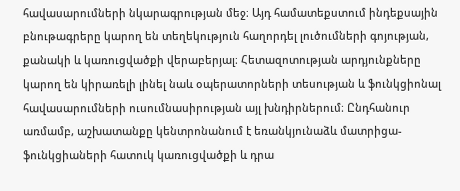հավասարումների նկարագրության մեջ։ Այդ համատեքստում ինդեքսային բնութագրերը կարող են տեղեկություն հաղորդել լուծումների գոյության, քանակի և կառուցվածքի վերաբերյալ։ Հետազոտության արդյունքները կարող են կիրառելի լինել նաև օպերատորների տեսության և ֆունկցիոնալ հավասարումների ուսումնասիրության այլ խնդիրներում։ Ընդհանուր առմամբ, աշխատանքը կենտրոնանում է եռանկյունաձև մատրիցա-ֆունկցիաների հատուկ կառուցվածքի և դրա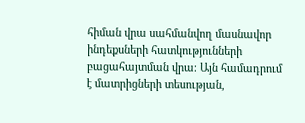հիման վրա սահմանվող մասնավոր ինդեքսների հատկությունների բացահայտման վրա։ Այն համադրում է մատրիցների տեսության,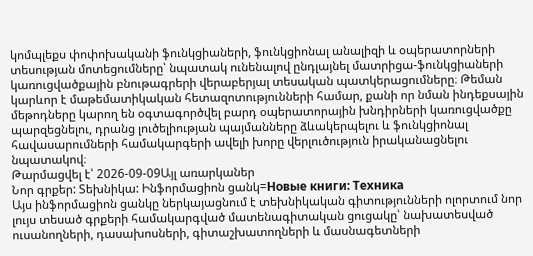կոմպլեքս փոփոխականի ֆունկցիաների, ֆունկցիոնալ անալիզի և օպերատորների տեսության մոտեցումները՝ նպատակ ունենալով ընդլայնել մատրիցա-ֆունկցիաների կառուցվածքային բնութագրերի վերաբերյալ տեսական պատկերացումները։ Թեման կարևոր է մաթեմատիկական հետազոտությունների համար, քանի որ նման ինդեքսային մեթոդները կարող են օգտագործվել բարդ օպերատորային խնդիրների կառուցվածքը պարզեցնելու, դրանց լուծելիության պայմանները ձևակերպելու և ֆունկցիոնալ հավասարումների համակարգերի ավելի խորը վերլուծություն իրականացնելու նպատակով։
Թարմացվել է՝ 2026-09-09Այլ առարկաներ
Նոր գրքեր: Տեխնիկա: Ինֆորմացիոն ցանկ=Новые книги: Техника
Այս ինֆորմացիոն ցանկը ներկայացնում է տեխնիկական գիտությունների ոլորտում նոր լույս տեսած գրքերի համակարգված մատենագիտական ցուցակը՝ նախատեսված ուսանողների, դասախոսների, գիտաշխատողների և մասնագետների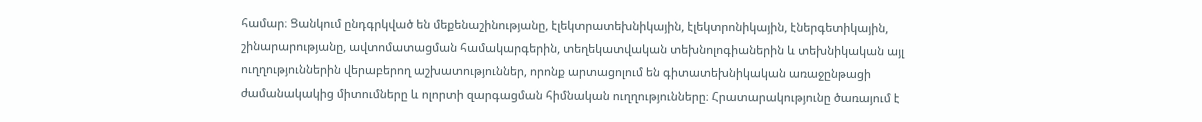համար։ Ցանկում ընդգրկված են մեքենաշինությանը, էլեկտրատեխնիկային, էլեկտրոնիկային, էներգետիկային, շինարարությանը, ավտոմատացման համակարգերին, տեղեկատվական տեխնոլոգիաներին և տեխնիկական այլ ուղղություններին վերաբերող աշխատություններ, որոնք արտացոլում են գիտատեխնիկական առաջընթացի ժամանակակից միտումները և ոլորտի զարգացման հիմնական ուղղությունները։ Հրատարակությունը ծառայում է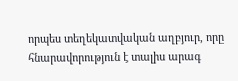որպես տեղեկատվական աղբյուր, որը հնարավորություն է տալիս արագ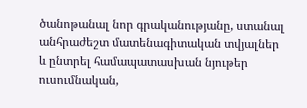ծանոթանալ նոր գրականությանը, ստանալ անհրաժեշտ մատենագիտական տվյալներ և ընտրել համապատասխան նյութեր ուսումնական,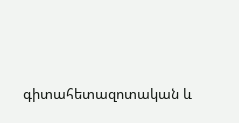գիտահետազոտական և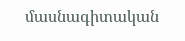մասնագիտական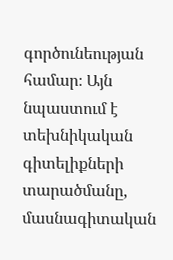գործունեության համար։ Այն նպաստում է տեխնիկական գիտելիքների տարածմանը, մասնագիտական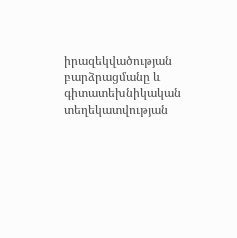իրազեկվածության բարձրացմանը և գիտատեխնիկական տեղեկատվության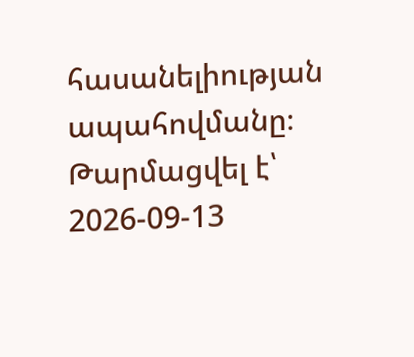հասանելիության ապահովմանը։
Թարմացվել է՝ 2026-09-13